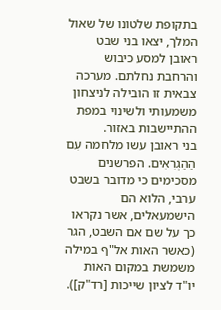בתקופת שלטונו של שאול המלך, יצאו בני שבט ראובן למסע כיבוש והרחבת נחלתם. מערכה צבאית זו הובילה לניצחון משמעותי ולשינוי במפת ההתיישבות באזור.
בני ראובן עשו מלחמה עִם הַהַגְרִאִים. הפרשנים מסכימים כי מדובר בשבט ערבי, הלוא הם הישמעאלים, אשר נקראו כך על שם אם השבט, הגר (כאשר האות אל"ף במילה משמשת במקום האות יו"ד לציון שייכות [רד"ק]).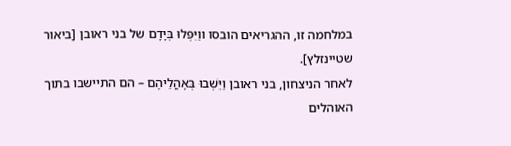במלחמה זו, ההגריאים הובסו ווַיִּפְּלוּ בְּיָדָם של בני ראובן [ביאור שטיינזלץ].
לאחר הניצחון, בני ראובן וַיֵּשְׁבוּ בְּאָהֳלֵיהֶם – הם התיישבו בתוך האוהלים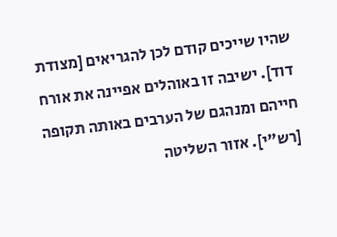שהיו שייכים קודם לכן להגריאים [מצודת דוד]. ישיבה זו באוהלים אפיינה את אורח חייהם ומנהגם של הערבים באותה תקופה [רש"י]. אזור השליטה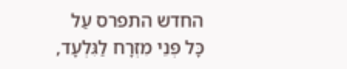החדש התפרס עַל כָּל פְּנֵי מִזְרָח לַגִּלְעָד,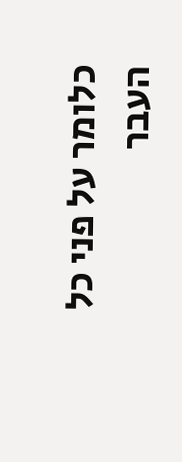כלומר על פני כל העבר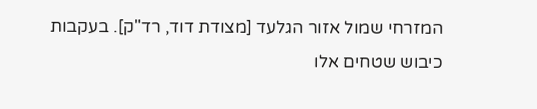המזרחי שמול אזור הגלעד [מצודת דוד, רד"ק]. בעקבות כיבוש שטחים אלו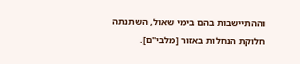וההתיישבות בהם בימי שאול, השתנתה חלוקת הנחלות באזור [מלבי"ם].